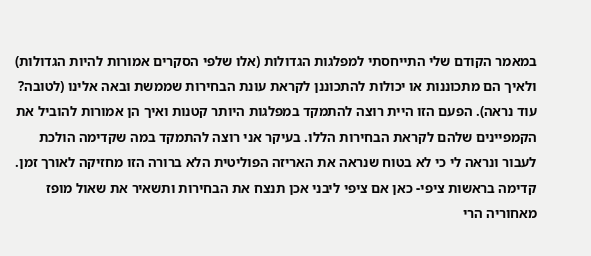במאמר הקודם שלי התייחסתי למפלגות הגדולות (אלו שלפי הסקרים אמורות להיות הגדולות) ולאיך הם מתכוננות או יכולות להתכוננן לקראת עונת הבחירות שממשת ובאה אלינו (לטובה? עוד נראה). הפעם הזו היית רוצה להתמקד במפלגות היותר קטנות ואיך הן אמורות להוביל את הקמפיינים שלהם לקראת הבחירות הללו. בעיקר אני רוצה להתמקד במה שקדימה הולכת לעבור ונראה לי כי לא בטוח שנראה את האריזה הפוליטית הלא ברורה הזו מחזיקה לאורך זמן.
קדימה בראשות ציפי- כאן אם ציפי ליבני אכן תנצח את הבחירות ותשאיר את שאול מופז מאחוריה הרי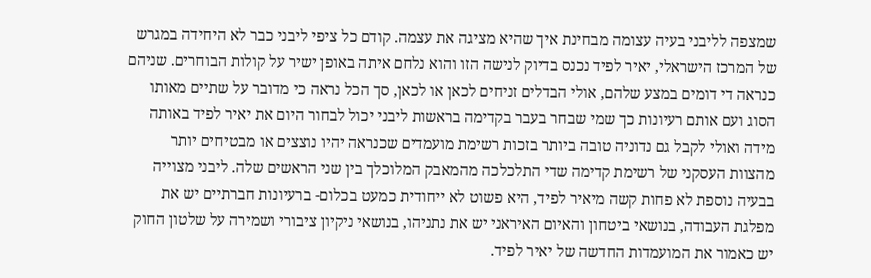שמצפה לליבני בעיה עצומה מבחינת איך שהיא מציגה את עצמה. קודם כל ציפי ליבני כבר לא היחידה במגרש של המרכז הישראלי, יאיר לפיד נכנס בדיוק לנישה הזו והוא נלחם איתה באופן ישיר על קולות הבוחרים. שניהם כנראה די דומים במצע שלהם, אולי הבדלים זניחים לכאן או לכאן, סך הכל נראה כי מדובר על שתיים מאותו הסוג ועם אותם רעיונות כך שמי שבחר בעבר בקדימה בראשות ליבני יכול לבחור היום את יאיר לפיד באותה מידה ואולי לקבל גם נדוניה טובה ביותר בזכות רשימת מועמדים שכנראה יהיו נוצצים או מבטיחים יותר מהצוות העסקני של רשימת קדימה שדי התלכלכה מהמאבק המלוכלך בין שני הראשים שלה. ליבני מצוייה בבעיה נוספת לא פחות קשה מיאיר לפיד, היא פשוט לא ייחודית כמעט בכלום- ברעיונות חברתיים יש את מפלגת העבודה, בנושאי ביטחון והאיום האיראני יש את נתניהו, בנושאי ניקיון ציבורי ושמירה על שלטון החוק יש כאמור את המועמדות החדשה של יאיר לפיד.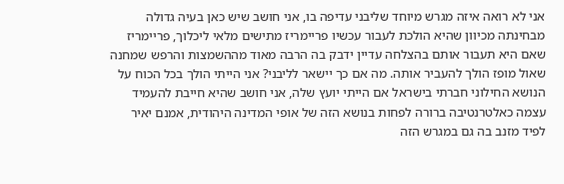אני לא רואה איזה מגרש מיוחד שליבני עדיפה בו, אני חושב שיש כאן בעיה גדולה מבחינתה מכיוון שהיא הולכת לעבור עכשיו פריימריז מתישים מלאי ליכלוך, פריימריז שאם היא תעבור אותם בהצלחה עדיין ידבק בה הרבה מאוד מההשמצות והרפש שמחנה שאול מופז הולך להעביר אותה. מה אם כך יישאר לליבני? אני הייתי הולך בכל הכוח על הנושא החילוני חברתי בישראל אם הייתי יועץ שלה, אני חושב שהיא חייבת להעמיד עצמה כאלטרנטיבה ברורה לפחות בנושא הזה של אופי המדינה היהודית, אמנם יאיר לפיד מזנב בה גם במגרש הזה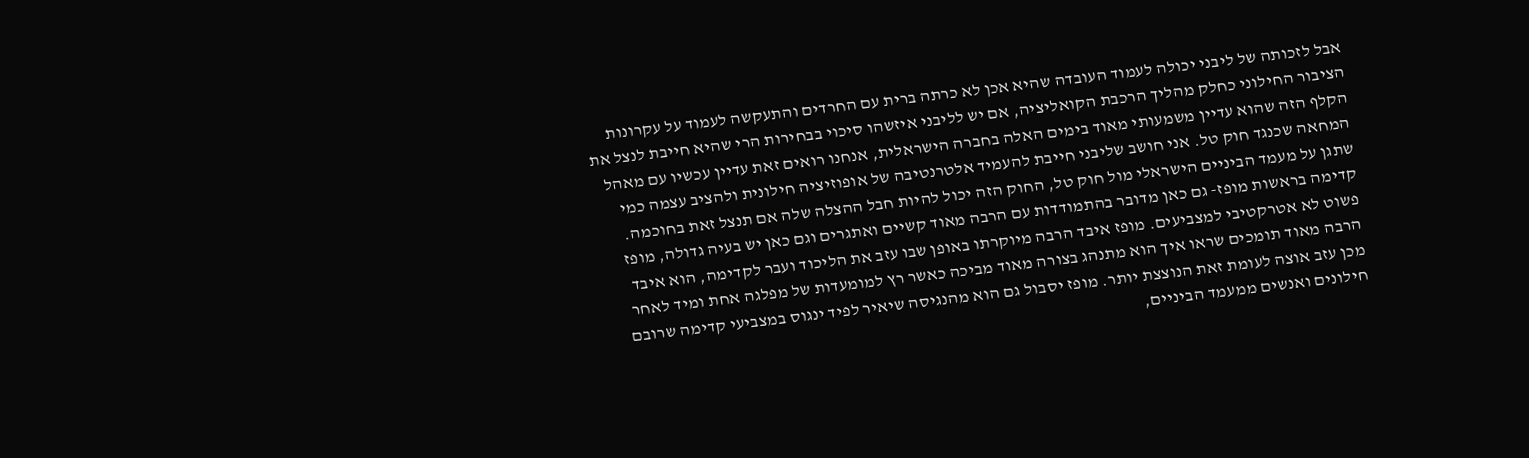אבל לזכותה של ליבני יכולה לעמוד העובדה שהיא אכן לא כרתה ברית עם החרדים והתעקשה לעמוד על עקרונות הציבור החילוני כחלק מהליך הרכבת הקואליציה, אם יש לליבני איזשהו סיכוי בבחירות הרי שהיא חייבת לנצל את הקלף הזה שהוא עדיין משמעותי מאוד בימים האלה בחברה הישראלית, אנחנו רואים זאת עדיין עכשיו עם מאהל המחאה שכנגד חוק טל. אני חושב שליבני חייבת להעמיד אלטרנטיבה של אופוזיציה חילונית ולהציב עצמה כמי שתגן על מעמד הביניים הישראלי מול חוק טל, החוק הזה יכול להיות חבל ההצלה שלה אם תנצל זאת בחוכמה.
קדימה בראשות מופז- גם כאן מדובר בהתמודדות עם הרבה מאוד קשיים ואתגרים וגם כאן יש בעיה גדולה, מופז פשוט לא אטרקטיבי למצביעים. מופז איבד הרבה מיוקרתו באופן שבו עזב את הליכוד ועבר לקדימה, הוא איבד הרבה מאוד תומכים שראו איך הוא מתנהג בצורה מאוד מביכה כאשר רץ למומעדות של מפלגה אחת ומיד לאחר מכן עזב אוצה לעומת זאת הנוצצת יותר. מופז יסבול גם הוא מהנגיסה שיאיר לפיד ינגוס במצביעי קדימה שרובם חילונים ואנשים ממעמד הביניים,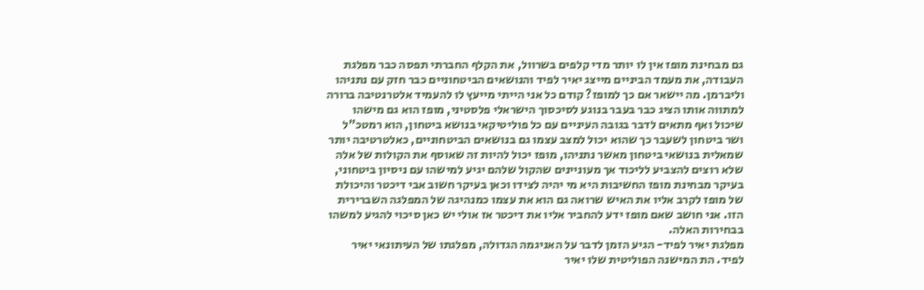גם מבחינת מופז אין לו יותר מדי קלפים בשרוול, את הקלף החברתי תפסה כבר מפלגת העבודה, את מעמד הביניים מייצג יאיר לפיד והנושאים הביטחוניים כבר חזק עם נתניהו וליברמן. מה יישאר אם כך למופז? קודם כל אני הייתי מייעץ לו להעמיד אלטרנטיבה ברורה למתווה אותו הציג כבר בעבר בנוגע לסיכסוך הישראלי פלסטיני, מופז הוא גם מישהו שיכול ואף מתאים לדבר בגובה העיניים עם כל פוליטיקאי בנושא ביטחון, הוא רמטכ"ל ושר ביטחון לשעבר כך שהוא יכול למצב עצמו גם בנושאים הביטחוניים, כאלטרטיבה יותר שמאלית בנושאי ביטחון מאשר נתניהו, מופז יכול להיות זה שאוסף את הקולות של אלה שלא רוצים להצביע לליכוד אך מעוניינים שהקול שלהם יגיע למישהו עם ניסיון ביטחוני, בעיקר מבחינת מופז החשיבות היא מי יהיה לצידו וכאן בעיקר חשוב אבי דיכטר והיכולת של מופז לקרב אליו את האיש שרואה גם הוא את עצמו כמנהיגה של המפלגה השברירית הזו. אני חושב שאם מופז ידע להחביר אליו את דיכטר אז אולי יש כאן סיכוי להגיע למשהו בבחירות האלה.
מפלגת יאיר לפיד- הגיע הזמן לדבר על האניגמה הגדולה, מפלגתו של העיתונאי יאיר לפיד. הת המישנה הפוליטית שלו יאיר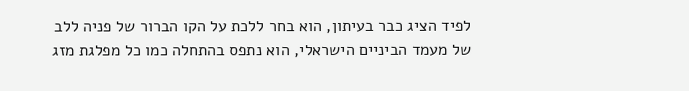לפיד הציג כבר בעיתון, הוא בחר ללכת על הקו הברור של פניה ללב של מעמד הביניים הישראלי, הוא נתפס בהתחלה כמו כל מפלגת מזג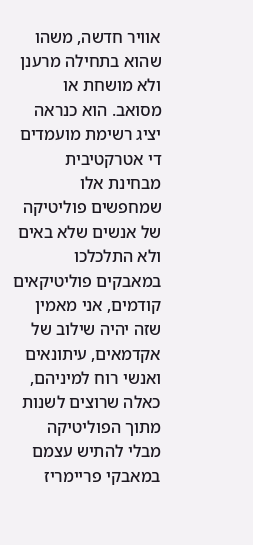אוויר חדשה, משהו שהוא בתחילה מרענן ולא מושחת או מסואב. הוא כנראה יציג רשימת מועמדים די אטרקטיבית מבחינת אלו שמחפשים פוליטיקה של אנשים שלא באים ולא התלכלכו במאבקים פוליטיקאים קודמים, אני מאמין שזה יהיה שילוב של אקדמאים, עיתונאים ואנשי רוח למיניהם, כאלה שרוצים לשנות מתוך הפוליטיקה מבלי להתיש עצמם במאבקי פריימריז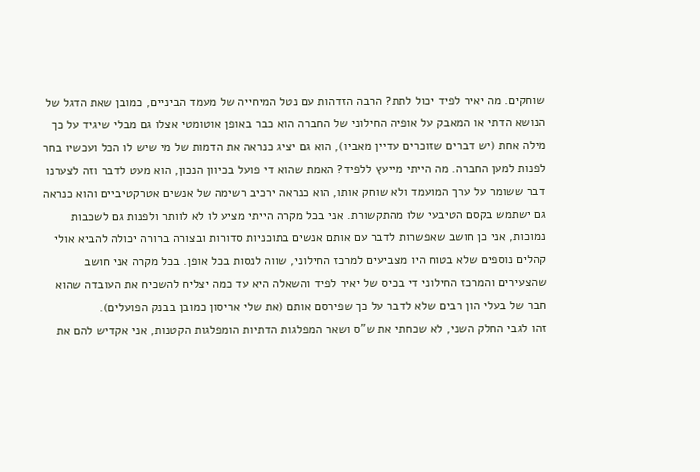שוחקים. מה יאיר לפיד יכול לתת? הרבה הזדהות עם נטל המיחייה של מעמד הביניים, כמובן שאת הדגל של הנושא הדתי או המאבק על אופיה החילוני של החברה הוא כבר באופן אוטומטי אצלו גם מבלי שיגיד על כך מילה אחת (יש דברים שזוכרים עדיין מאביו), הוא גם יציג כנראה את הדמות של מי שיש לו הכל ועכשיו בחר לפנות למען החברה. מה הייתי מייעץ ללפיד? האמת שהוא די פועל בכיוון הנכון, הוא מעט לדבר וזה לצערנו דבר ששומר על ערך המועמד ולא שוחק אותו, הוא כנראה ירכיב רשימה של אנשים אטרקטיביים והוא כנראה גם ישתמש בקסם הטיבעי שלו מהתקשורת. אני בכל מקרה הייתי מציע לו לא לוותר ולפנות גם לשכבות נמוכות, אני כן חושב שאפשרות לדבר עם אותם אנשים בתוכניות סדורות ובצורה ברורה יכולה להביא אולי קהלים נוספים שלא בטוח היו מצביעים למרכז החילוני, שווה לנסות בכל אופן. בכל מקרה אני חושב שהצעירים והמרכז החילוני די בכיס של יאיר לפיד והשאלה היא עד כמה יצליח להשכיח את העובדה שהוא חבר של בעלי הון רבים שלא לדבר על כך שפירסם אותם (את שלי אריסון כמובן בבנק הפועלים).
זהו לגבי החלק השני, לא שכחתי את ש"ס ושאר המפלגות הדתיות הומפלגות הקטנות, אני אקדיש להם את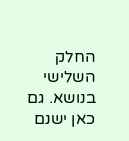החלק השלישי בנושא. גם כאן ישנם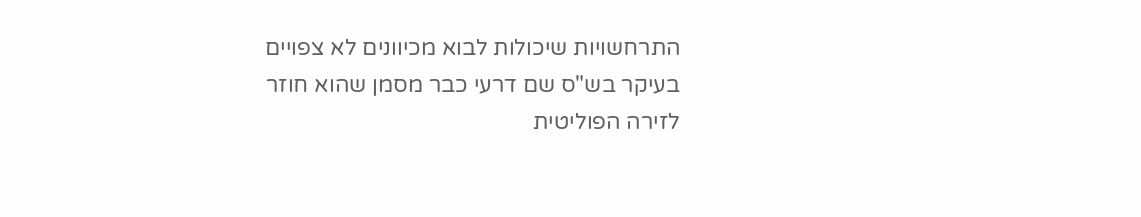התרחשויות שיכולות לבוא מכיוונים לא צפויים בעיקר בש"ס שם דרעי כבר מסמן שהוא חוזר לזירה הפוליטית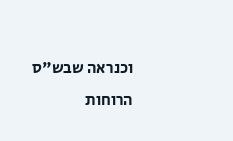וכנראה שבש"ס הרוחות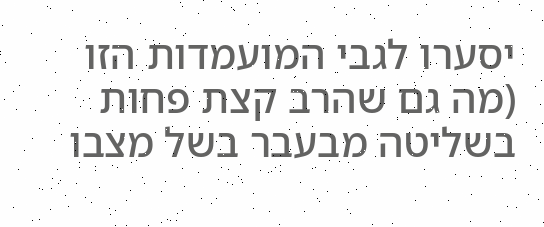יסערו לגבי המועמדות הזו (מה גם שהרב קצת פחות בשליטה מבעבר בשל מצבו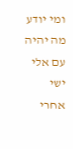ומי יודע מה יהיה עם אלי ישי אחרי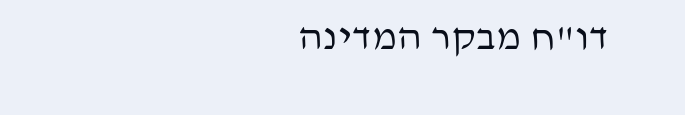דו"ח מבקר המדינה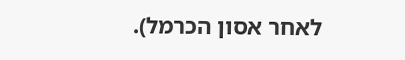לאחר אסון הכרמל).